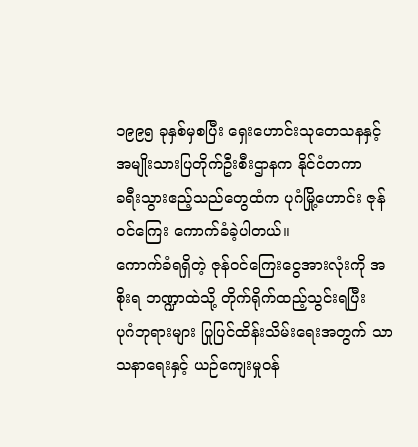၁၉၉၅ ခုနှစ်မှစပြီး ရှေးဟောင်းသုတေသနနှင့် အမျိုးသားပြတိုက်ဦးစီးဌာနက နိုင်ငံတကာ
ခရီးသွားဧည့်သည်တွေထံက ပုဂံမြို့ဟောင်း ဇုန်ဝင်ကြေး ကောက်ခံခဲ့ပါတယ်။
ကောက်ခံရရှိတဲ့ ဇုန်ဝင်ကြေးငွေအားလုံးကို အစိုးရ ဘဏ္ဍာထဲသို့ တိုက်ရိုက်ထည့်သွင်းရပြီး
ပုဂံဘုရားများ ပြုပြင်ထိန်းသိမ်းရေးအတွက် သာသနာရေးနှင့် ယဉ်ကျေးမှုဝန်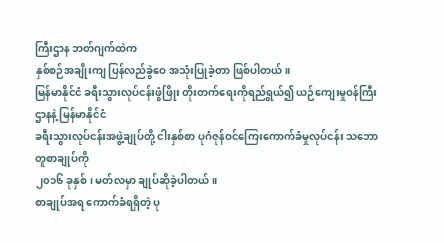ကြီးဌာန ဘတ်ဂျက်ထဲက
နှစ်စဉ်အချိုးကျ ပြန်လည်ခွဲဝေ အသုံးပြုခဲ့တာ ဖြစ်ပါတယ်။
မြန်မာနိုင်ငံ ခရီးသွားလုပ်ငန်းဖွံဖြိုး တိုးတက်ရေးကိုရည်ရွယ်၍ ယဉ်ကျေးမှုဝန်ကြီးဌာနနဲ့ မြန်မာနိုင်ငံ
ခရီးသွားလုပ်ငန်းအဖွဲ့ချုပ်တို့ ငါးနှစ်စာ ပုဂံဇုန်ဝင်ကြေးကောက်ခံမှုလုပ်ငန်း သဘောတူစာချုပ်ကို
၂၀၁၆ ခုနှစ်၊ မတ်လမှာ ချုပ်ဆိုခဲ့ပါတယ်။
စာချုပ်အရ ကောက်ခံရရှိတဲ့ ပု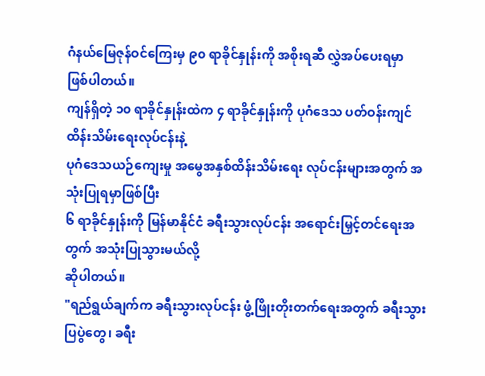ဂံနယ်မြေဇုန်ဝင်ကြေးမှ ၉၀ ရာခိုင်နှုန်းကို အစိုးရဆီ လွှဲအပ်ပေးရမှာ
ဖြစ်ပါတယ်။
ကျန်ရှိတဲ့ ၁၀ ရာခိုင်နှုန်းထဲက ၄ ရာခိုင်နှုန်းကို ပုဂံဒေသ ပတ်ဝန်းကျင်ထိန်းသိမ်းရေးလုပ်ငန်းနဲ့
ပုဂံဒေသယဉ်ကျေးမှု အမွေအနှစ်ထိန်းသိမ်းရေး လုပ်ငန်းများအတွက် အသုံးပြုရမှာဖြစ်ပြီး
၆ ရာခိုင်နှုန်းကို မြန်မာနိုင်ငံ ခရီးသွားလုပ်ငန်း အရောင်းမြှင့်တင်ရေးအတွက် အသုံးပြုသွားမယ်လို့
ဆိုပါတယ်။
"ရည်ရွယ်ချက်က ခရီးသွားလုပ်ငန်း ဖွံ့ဖြိုးတိုးတက်ရေးအတွက် ခရီးသွားပြပွဲတွေ၊ ခရီး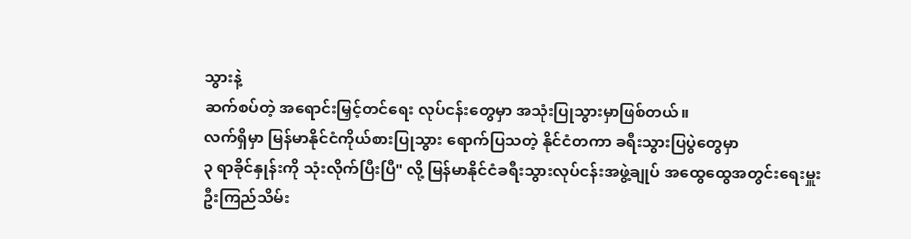သွားနဲ့
ဆက်စပ်တဲ့ အရောင်းမြှင့်တင်ရေး လုပ်ငန်းတွေမှာ အသုံးပြုသွားမှာဖြစ်တယ်။
လက်ရှိမှာ မြန်မာနိုင်ငံကိုယ်စားပြုသွား ရောက်ပြသတဲ့ နိုင်ငံတကာ ခရီးသွားပြပွဲတွေမှာ
၃ ရာခိုင်နှုန်းကို သုံးလိုက်ပြီးပြီ" လို့ မြန်မာနိုင်ငံခရီးသွားလုပ်ငန်းအဖွဲ့ချုပ် အထွေထွေအတွင်းရေးမှူး
ဦးကြည်သိမ်း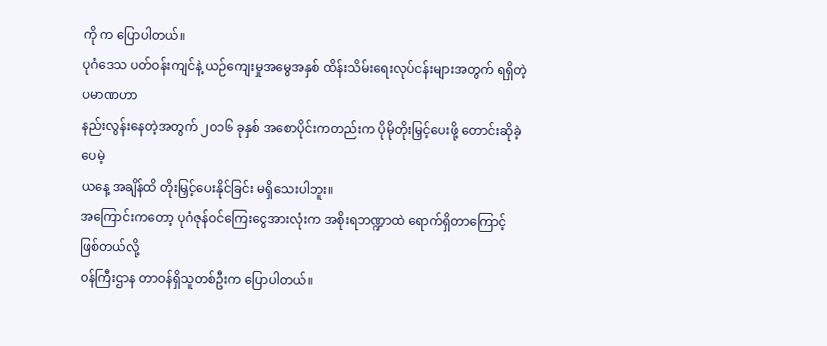ကို က ပြောပါတယ်။
ပုဂံဒေသ ပတ်ဝန်းကျင်နဲ့ ယဉ်ကျေးမှုအမွေအနှစ် ထိန်းသိမ်းရေးလုပ်ငန်းများအတွက် ရရှိတဲ့ပမာဏဟာ
နည်းလွန်းနေတဲ့အတွက် ၂၀၁၆ ခုနှစ် အစောပိုင်းကတည်းက ပိုမိုတိုးမြှင့်ပေးဖို့ တောင်းဆိုခဲ့ပေမဲ့
ယနေ့ အချိန်ထိ တိုးမြှင့်ပေးနိုင်ခြင်း မရှိသေးပါဘူး။
အကြောင်းကတော့ ပုဂံဇုန်ဝင်ကြေးငွေအားလုံးက အစိုးရဘဏ္ဍာထဲ ရောက်ရှိတာကြောင့်ဖြစ်တယ်လို့
၀န်ကြီးဌာန တာဝန်ရှိသူတစ်ဦးက ပြောပါတယ်။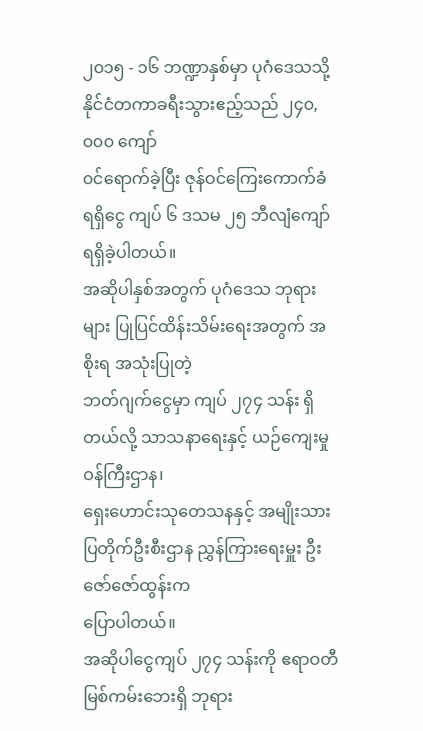၂၀၁၅ - ၁၆ ဘဏ္ဍာနှစ်မှာ ပုဂံဒေသသို့ နိုင်ငံတကာခရီးသွားဧည့်သည် ၂၄၀,၀၀၀ ကျော်
၀င်ရောက်ခဲ့ပြီး ဇုန်ဝင်ကြေးကောက်ခံရရှိငွေ ကျပ် ၆ ဒသမ ၂၅ ဘီလျံကျော် ရရှိခဲ့ပါတယ်။
အဆိုပါနှစ်အတွက် ပုဂံဒေသ ဘုရားများ ပြုပြင်ထိန်းသိမ်းရေးအတွက် အစိုးရ အသုံးပြုတဲ့
ဘတ်ဂျက်ငွေမှာ ကျပ် ၂၇၄ သန်း ရှိတယ်လို့ သာသနာရေးနှင့် ယဉ်ကျေးမှုဝန်ကြီးဌာန၊
ရှေးဟောင်းသုတေသနနှင့် အမျိုးသားပြတိုက်ဦးစီးဌာန ညွှန်ကြားရေးမှူး ဦးဇော်ဇော်ထွန်းက
ပြောပါတယ်။
အဆိုပါငွေကျပ် ၂၇၄ သန်းကို ဧရာဝတီ မြစ်ကမ်းဘေးရှိ ဘုရား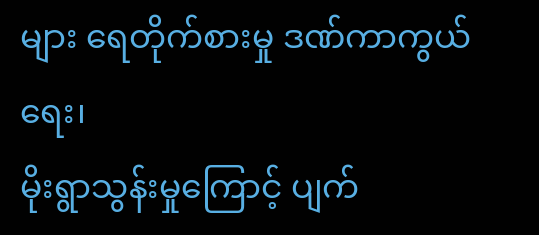များ ရေတိုက်စားမှု ဒဏ်ကာကွယ်ရေး၊
မိုးရွာသွန်းမှုကြောင့် ပျက်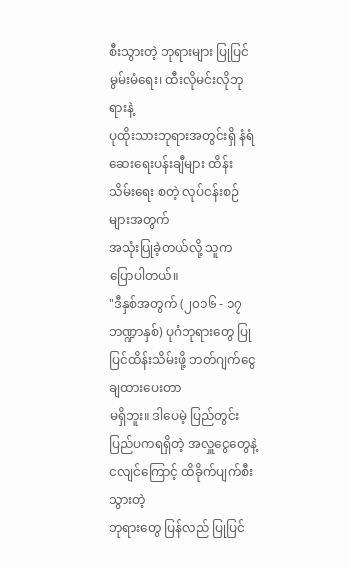စီးသွားတဲ့ ဘုရားများ ပြုပြင်မွမ်းမံရေး၊ ထီးလိုမင်းလိုဘုရားနဲ့
ပုထိုးသားဘုရားအတွင်းရှိ နံရံဆေးရေးပန်းချီများ ထိန်းသိမ်းရေး စတဲ့ လုပ်ငန်းစဉ်များအတွက်
အသုံးပြုခဲ့တယ်လို့ သူက ပြောပါတယ်။
"ဒီနှစ်အတွက် (၂၀၁၆ - ၁၇ ဘဏ္ဍာနှစ်) ပုဂံဘုရားတွေ ပြုပြင်ထိန်းသိမ်းဖို့ ဘတ်ဂျက်ငွေချထားပေးတာ
မရှိဘူး။ ဒါပေမဲ့ ပြည်တွင်း ပြည်ပကရရှိတဲ့ အလှူငွေတွေနဲ့ ငလျင်ကြောင့် ထိခိုက်ပျက်စီးသွားတဲ့
ဘုရားတွေ ပြန်လည် ပြုပြင်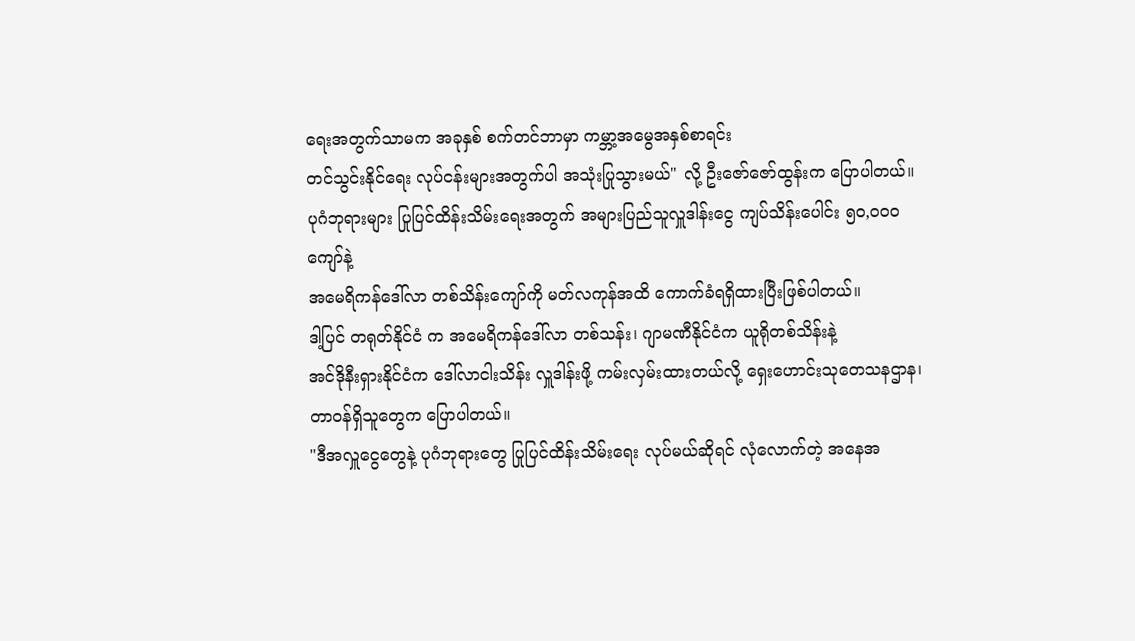ရေးအတွက်သာမက အခုနှစ် စက်တင်ဘာမှာ ကမ္ဘာ့အမွေအနှစ်စာရင်း
တင်သွင်းနိုင်ရေး လုပ်ငန်းများအတွက်ပါ အသုံးပြုသွားမယ်" လို့ ဦးဇော်ဇော်ထွန်းက ပြောပါတယ်။
ပုဂံဘုရားများ ပြုပြင်ထိန်းသိမ်းရေးအတွက် အများပြည်သူလှူဒါန်းငွေ ကျပ်သိန်းပေါင်း ၅၀,၀၀၀ ကျော်နဲ့
အမေရိကန်ဒေါ်လာ တစ်သိန်းကျော်ကို မတ်လကုန်အထိ ကောက်ခံရရှိထားပြီးဖြစ်ပါတယ်။
ဒါ့ပြင် တရုတ်နိုင်ငံ က အမေရိကန်ဒေါ်လာ တစ်သန်း၊ ဂျာမဏီနိုင်ငံက ယူရိုတစ်သိန်းနဲ့
အင်ဒိုနီးရှားနိုင်ငံက ဒေါ်လာငါးသိန်း လှူဒါန်းဖို့ ကမ်းလှမ်းထားတယ်လို့ ရှေးဟောင်းသုတေသနဌာန၊
တာဝန်ရှိသူတွေက ပြောပါတယ်။
"ဒီအလှူငွေတွေနဲ့ ပုဂံဘုရားတွေ ပြုပြင်ထိန်းသိမ်းရေး လုပ်မယ်ဆိုရင် လုံလောက်တဲ့ အနေအ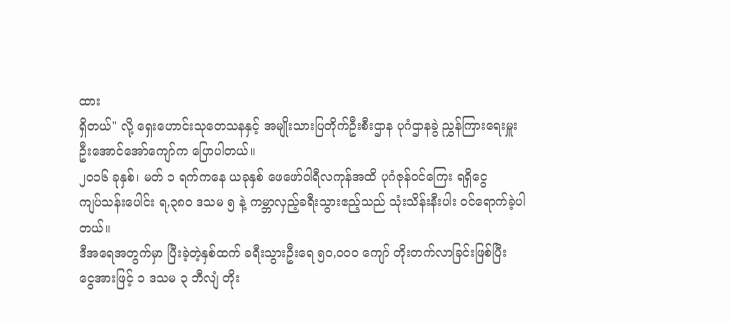ထား
ရှိတယ်" လို့ ရှေးဟောင်းသုတေသနနှင့် အမျိုးသားပြတိုက်ဦးစီးဌာန ပုဂံဌာနခွဲ ညွှန်ကြားရေးမှူး
ဦးအောင်အော်ကျော်က ပြောပါတယ်။
၂၀၁၆ ခုနှစ်၊ မတ် ၁ ရက်ကနေ ယခုနှစ် ဖေဖော်ဝါရီလကုန်အထိ ပုဂံဇုန်ဝင်ကြေး ရရှိငွေ
ကျပ်သန်းပေါင်း ရ,၃၈၀ ဒသမ ၅ နဲ့ ကမ္ဘာလှည့်ခရီးသွားဧည့်သည် သုံးသိန်းနီးပါး ၀င်ရောက်ခဲ့ပါတယ်။
ဒီအရေအတွက်မှာ ပြီးခဲ့တဲ့နှစ်ထက် ခရီးသွားဦးရေ ၅၀,၀၀၀ ကျော် တိုးတက်လာခြင်းဖြစ်ပြီး
ငွေအားဖြင့် ၁ ဒသမ ၃ ဘီလျံ တိုး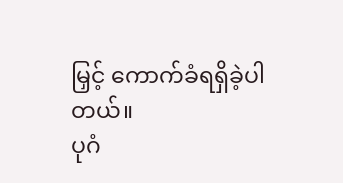မြှင့် ကောက်ခံရရှိခဲ့ပါတယ်။
ပုဂံ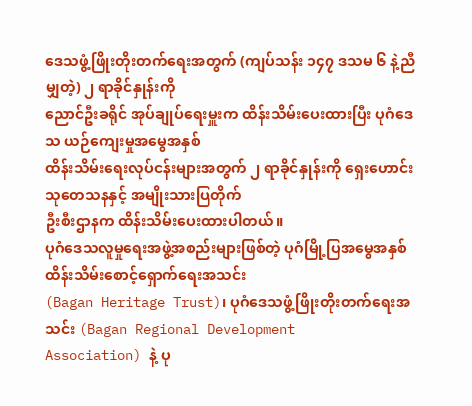ဒေသဖွံ့ဖြိုးတိုးတက်ရေးအတွက် (ကျပ်သန်း ၁၄၇ ဒသမ ၆ နဲ့ညီမျှတဲ့) ၂ ရာခိုင်နှုန်းကို
ညောင်ဦးခရိုင် အုပ်ချုပ်ရေးမှူးက ထိန်းသိမ်းပေးထားပြီး ပုဂံဒေသ ယဉ်ကျေးမှုအမွေအနှစ်
ထိန်းသိမ်းရေးလုပ်ငန်းများအတွက် ၂ ရာခိုင်နှုန်းကို ရှေးဟောင်းသုတေသနနှင့် အမျိုးသားပြတိုက်
ဦးစီးဌာနက ထိန်းသိမ်းပေးထားပါတယ်။
ပုဂံဒေသလူမှုရေးအဖွဲ့အစည်းများဖြစ်တဲ့ ပုဂံမြို့ပြအမွေအနှစ် ထိန်းသိမ်းစောင့်ရှောက်ရေးအသင်း
(Bagan Heritage Trust)၊ ပုဂံဒေသဖွံ့ဖြိုးတိုးတက်ရေးအသင်း (Bagan Regional Development
Association) နဲ့ ပု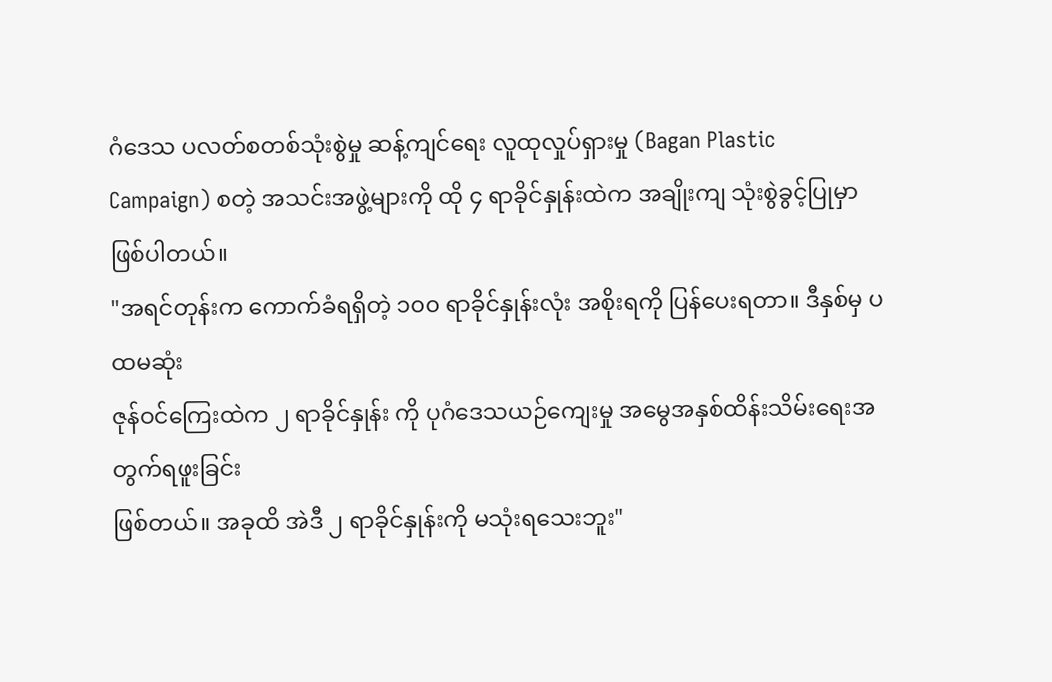ဂံဒေသ ပလတ်စတစ်သုံးစွဲမှု ဆန့်ကျင်ရေး လူထုလှုပ်ရှားမှု (Bagan Plastic
Campaign) စတဲ့ အသင်းအဖွဲ့များကို ထို ၄ ရာခိုင်နှုန်းထဲက အချိုးကျ သုံးစွဲခွင့်ပြုမှာ ဖြစ်ပါတယ်။
"အရင်တုန်းက ကောက်ခံရရှိတဲ့ ၁၀၀ ရာခိုင်နှုန်းလုံး အစိုးရကို ပြန်ပေးရတာ။ ဒီနှစ်မှ ပထမဆုံး
ဇုန်ဝင်ကြေးထဲက ၂ ရာခိုင်နှုန်း ကို ပုဂံဒေသယဉ်ကျေးမှု အမွေအနှစ်ထိန်းသိမ်းရေးအတွက်ရဖူးခြင်း
ဖြစ်တယ်။ အခုထိ အဲဒီ ၂ ရာခိုင်နှုန်းကို မသုံးရသေးဘူး"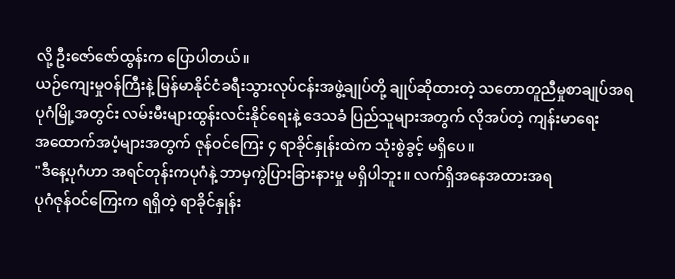လို့ ဦးဇော်ဇော်ထွန်းက ပြောပါတယ်။
ယဉ်ကျေးမှုဝန်ကြီးနဲ့ မြန်မာနိုင်ငံခရီးသွားလုပ်ငန်းအဖွဲ့ချုပ်တို့ ချုပ်ဆိုထားတဲ့ သတောတူညီမှုစာချုပ်အရ
ပုဂံမြို့အတွင်း လမ်းမီးများထွန်းလင်းနိုင်ရေးနဲ့ ဒေသခံ ပြည်သူများအတွက် လိုအပ်တဲ့ ကျန်းမာရေး
အထောက်အပံ့များအတွက် ဇုန်ဝင်ကြေး ၄ ရာခိုင်နှုန်းထဲက သုံးစွဲခွင့် မရှိပေ။
"ဒီနေ့ပုဂံဟာ အရင်တုန်းကပုဂံနဲ့ ဘာမှကွဲပြားခြားနားမှု မရှိပါဘူး။ လက်ရှိအနေအထားအရ
ပုဂံဇုန်ဝင်ကြေးက ရရှိတဲ့ ရာခိုင်နှုန်း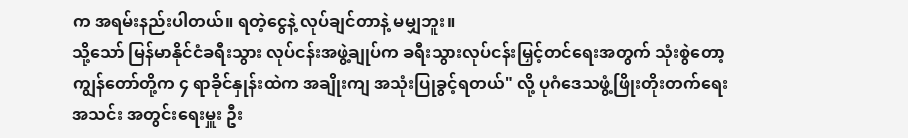က အရမ်းနည်းပါတယ်။ ရတဲ့ငွေနဲ့ လုပ်ချင်တာနဲ့ မမျှဘူး။
သို့သော် မြန်မာနိုင်ငံခရီးသွား လုပ်ငန်းအဖွဲ့ချုပ်က ခရီးသွားလုပ်ငန်းမြှင့်တင်ရေးအတွက် သုံးစွဲတော့
ကျွန်တော်တို့က ၄ ရာခိုင်နှုန်းထဲက အချိုးကျ အသုံးပြုခွင့်ရတယ်" လို့ ပုဂံဒေသဖွံ့ဖြိုးတိုးတက်ရေး
အသင်း အတွင်းရေးမှူး ဦး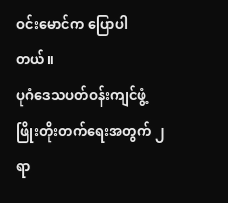ဝင်းမောင်က ပြောပါတယ်။
ပုဂံဒေသပတ်ဝန်းကျင်ဖွံ့ဖြိုးတိုးတက်ရေးအတွက် ၂ ရာ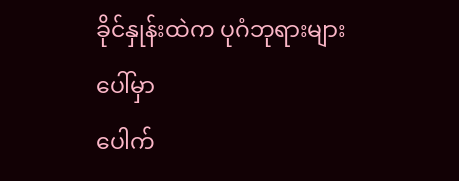ခိုင်နှုန်းထဲက ပုဂံဘုရားများပေါ်မှာ
ပေါက်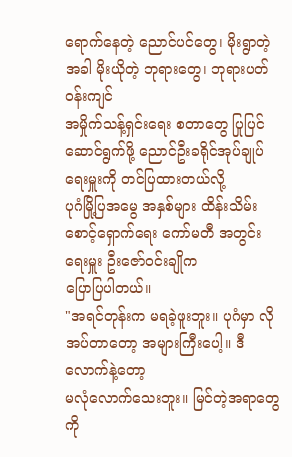ရောက်နေတဲ့ ညောင်ပင်တွေ၊ မိုးရွာတဲ့အခါ မိုးယိုတဲ့ ဘုရားတွေ၊ ဘုရားပတ်ဝန်းကျင်
အမှိုက်သန့်ရှင်းရေး စတာတွေ ပြုပြင်ဆောင်ရွက်ဖို့ ညောင်ဦးခရိုင်အုပ်ချုပ်ရေးမှူးကို တင်ပြထားတယ်လို့
ပုဂံမြို့ပြအမွေ အနှစ်များ ထိန်းသိမ်းစောင့်ရှောက်ရေး ကော်မတီ အတွင်းရေးမှူး ဦးဇော်ဝင်းချိုက
ပြောပြပါတယ်။
"အရင်တုန်းက မရခဲ့ဖူးဘူး။ ပုဂံမှာ လိုအပ်တာတော့ အများကြီးပေါ့။ ဒီလောက်နဲ့တော့
မလုံလောက်သေးဘူး။ မြင်တဲ့အရာတွေကို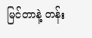မြင်တာနဲ့ တန်း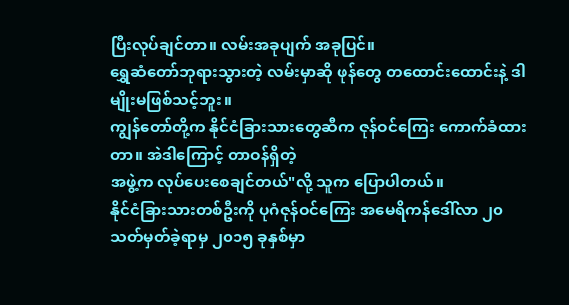ပြီးလုပ်ချင်တာ။ လမ်းအခုပျက် အခုပြင်။
ရွှေဆံတော်ဘုရားသွားတဲ့ လမ်းမှာဆို ဖုန်တွေ တထောင်းထောင်းနဲ့ ဒါမျိုးမဖြစ်သင့်ဘူး။
ကျွန်တော်တို့က နိုင်ငံခြားသားတွေဆီက ဇုန်ဝင်ကြေး ကောက်ခံထားတာ။ အဲဒါကြောင့် တာဝန်ရှိတဲ့
အဖွဲ့က လုပ်ပေးစေချင်တယ်"လို့ သူက ပြောပါတယ်။
နိုင်ငံခြားသားတစ်ဦးကို ပုဂံဇုန်ဝင်ကြေး အမေရိကန်ဒေါ်လာ ၂၀ သတ်မှတ်ခဲ့ရာမှ ၂၀၁၅ ခုနှစ်မှာ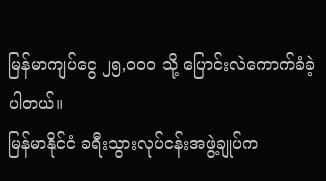မြန်မာကျပ်ငွေ ၂၅,၀၀၀ သို့ ပြောင်းလဲကောက်ခံခဲ့ပါတယ်။
မြန်မာနိုင်ငံ ခရီးသွားလုပ်ငန်းအဖွဲ့ချုပ်က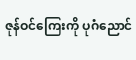ဇုန်ဝင်ကြေးကို ပုဂံညောင်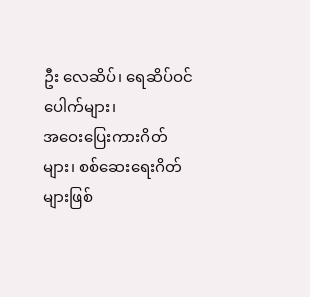ဦး လေဆိပ်၊ ရေဆိပ်ဝင်ပေါက်များ၊
အဝေးပြေးကားဂိတ်များ၊ စစ်ဆေးရေးဂိတ်များဖြစ်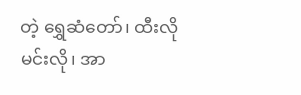တဲ့ ရွှေဆံတော်၊ ထီးလိုမင်းလို၊ အာ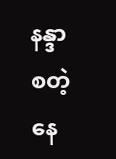နန္ဒာ
စတဲ့နေ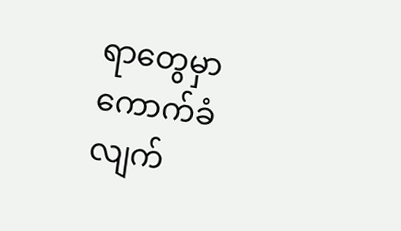ရာတွေမှာ ကောက်ခံလျက်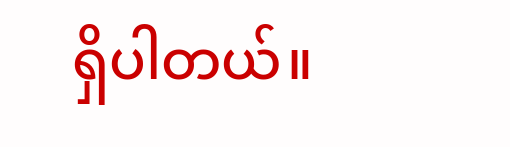ရှိပါတယ်။